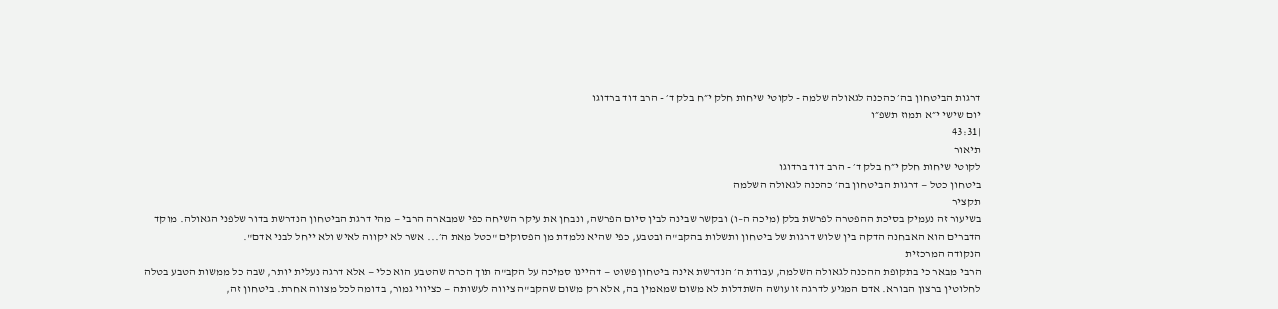דרגות הביטחון בה׳ כהכנה לגאולה שלמה - לקוטי שיחות חלק י״ח בלק ד׳ - הרב דוד ברדוגו
יום שישי י״א תמוז תשפ״ו
|43:31
תיאור
לקוטי שיחות חלק י״ח בלק ד׳ - הרב דוד ברדוגו
ביטחון כטל — דרגות הביטחון בה׳ כהכנה לגאולה השלמה
תקציר
בשיעור זה נעמיק בסיכת ההפטרה לפרשת בלק (מיכה ה–ו) ובקשר שבינה לבין סיום הפרשה, ונבחן את עיקר השיחה כפי שמבארה הרבי — מהי דרגת הביטחון הנדרשת בדור שלפני הגאולה. מוקד הדברים הוא האבחנה הדקה בין שלוש דרגות של ביטחון ותשלות בהקב"ה ובטבע, כפי שהיא נלמדת מן הפסוקים "כטל מאת ה׳... אשר לא יקווה לאיש ולא ייחל לבני אדם".
הנקודה המרכזית
הרבי מבאר כי בתקופת ההכנה לגאולה השלמה, עבודת ה׳ הנדרשת אינה ביטחון פשוט — דהיינו סמיכה על הקב"ה תוך הכרה שהטבע הוא כלי — אלא דרגה נעלית יותר, שבה כל ממשות הטבע בטלה לחלוטין ברצון הבורא. אדם המגיע לדרגה זו עושה השתדלות לא משום שמאמין בה, אלא רק משום שהקב"ה ציווה לעשותה — כציווי גמור, בדומה לכל מצווה אחרת. ביטחון זה,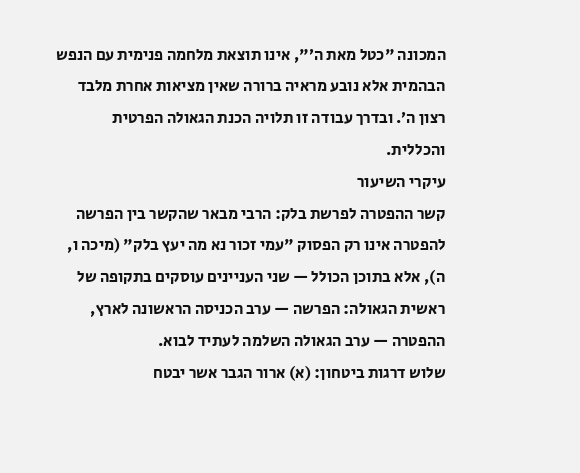המכונה "כטל מאת ה׳", אינו תוצאת מלחמה פנימית עם הנפש הבהמית אלא נובע מראיה ברורה שאין מציאות אחרת מלבד רצון ה׳. ובדרך עבודה זו תלויה הכנת הגאולה הפרטית והכללית.
עיקרי השיעור
קשר ההפטרה לפרשת בלק: הרבי מבאר שהקשר בין הפרשה להפטרה אינו רק הפסוק "עמי זכור נא מה יעץ בלק" (מיכה ו, ה), אלא בתוכן הכולל — שני העניינים עוסקים בתקופה של ראשית הגאולה: הפרשה — ערב הכניסה הראשונה לארץ, ההפטרה — ערב הגאולה השלמה לעתיד לבוא.
שלוש דרגות ביטחון: (א) ארור הגבר אשר יבטח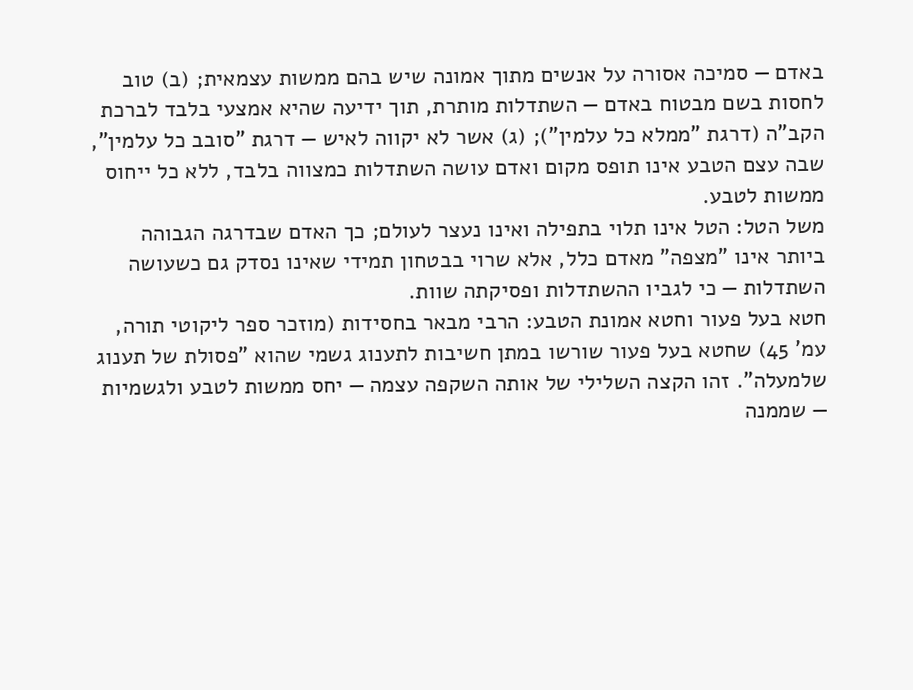באדם — סמיכה אסורה על אנשים מתוך אמונה שיש בהם ממשות עצמאית; (ב) טוב לחסות בשם מבטוח באדם — השתדלות מותרת, תוך ידיעה שהיא אמצעי בלבד לברכת הקב"ה (דרגת "ממלא כל עלמין"); (ג) אשר לא יקווה לאיש — דרגת "סובב כל עלמין", שבה עצם הטבע אינו תופס מקום ואדם עושה השתדלות כמצווה בלבד, ללא כל ייחוס ממשות לטבע.
משל הטל: הטל אינו תלוי בתפילה ואינו נעצר לעולם; כך האדם שבדרגה הגבוהה ביותר אינו "מצפה" מאדם כלל, אלא שרוי בבטחון תמידי שאינו נסדק גם כשעושה השתדלות — כי לגביו ההשתדלות ופסיקתה שוות.
חטא בעל פעור וחטא אמונת הטבע: הרבי מבאר בחסידות (מוזכר ספר ליקוטי תורה, עמ' 45) שחטא בעל פעור שורשו במתן חשיבות לתענוג גשמי שהוא "פסולת של תענוג שלמעלה". זהו הקצה השלילי של אותה השקפה עצמה — יחס ממשות לטבע ולגשמיות — שממנה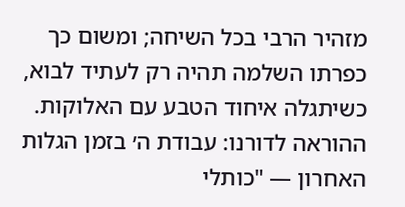מזהיר הרבי בכל השיחה; ומשום כך כפרתו השלמה תהיה רק לעתיד לבוא, כשיתגלה איחוד הטבע עם האלוקות.
ההוראה לדורנו: עבודת ה׳ בזמן הגלות האחרון — "כותלי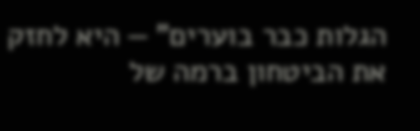הגלות כבר בוערים" — היא לחזק את הביטחון ברמה של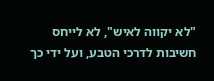"לא יקווה לאיש", לא לייחס חשיבות לדרכי הטבע, ועל ידי כך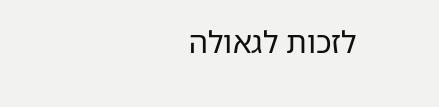לזכות לגאולה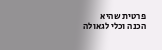פרטית שהיא הכנה וכלי לגאולה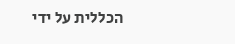הכללית על ידי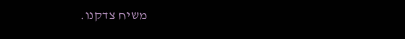משיח צדקנו.